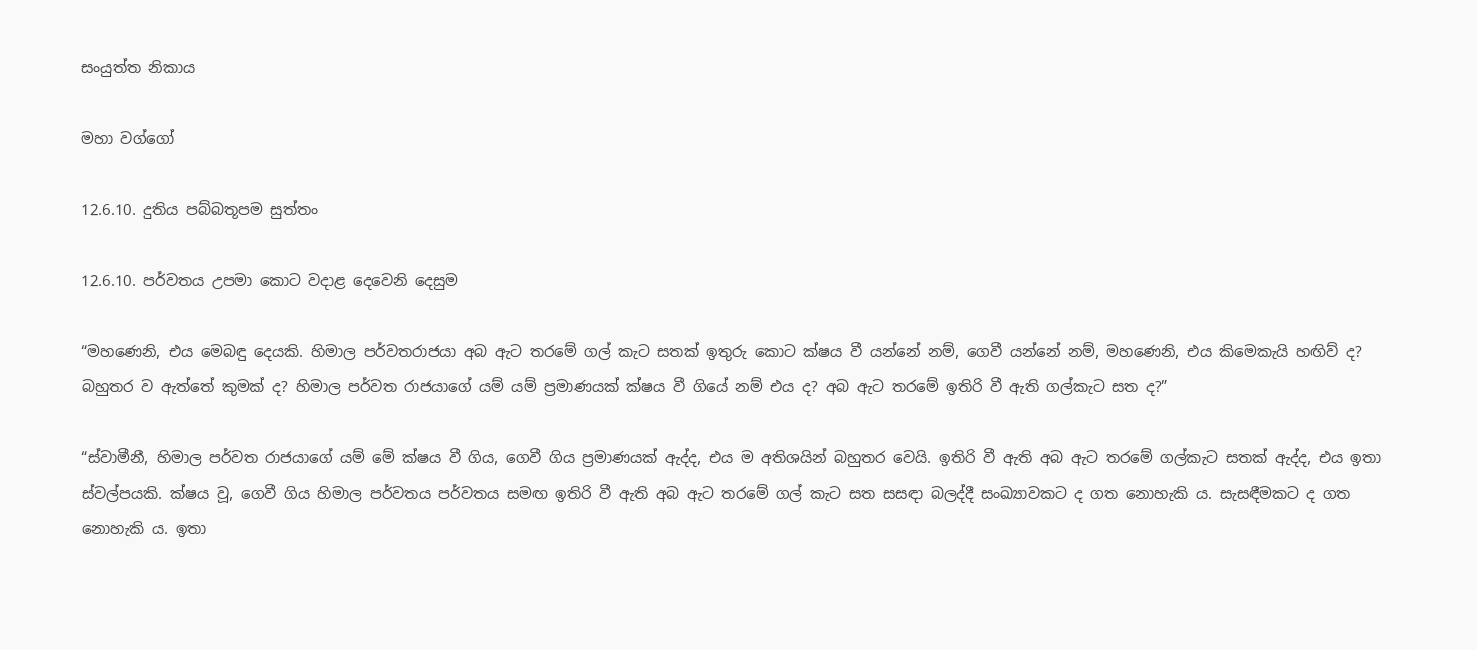සංයුත්ත නිකාය

මහා වග්ගෝ

12.6.10. දුතිය පබ්බතූපම සුත්තං

12.6.10. පර්වතය උපමා කොට වදාළ දෙවෙනි දෙසුම

“මහණෙනි, එය මෙබඳු දෙයකි. හිමාල පර්වතරාජයා අබ ඇට තරමේ ගල් කැට සතක් ඉතුරු කොට ක්ෂය වී යන්නේ නම්, ගෙවී යන්නේ නම්, මහණෙනි, එය කිමෙකැයි හඟිව් ද? බහුතර ව ඇත්තේ කුමක් ද? හිමාල පර්වත රාජයාගේ යම් යම් ප්‍රමාණයක් ක්ෂය වී ගියේ නම් එය ද? අබ ඇට තරමේ ඉතිරි වී ඇති ගල්කැට සත ද?”

“ස්වාමීනී, හිමාල පර්වත රාජයාගේ යම් මේ ක්ෂය වී ගිය, ගෙවී ගිය ප්‍රමාණයක් ඇද්ද, එය ම අතිශයින් බහුතර වෙයි. ඉතිරි වී ඇති අබ ඇට තරමේ ගල්කැට සතක් ඇද්ද, එය ඉතා ස්වල්පයකි. ක්ෂය වූ, ගෙවී ගිය හිමාල පර්වතය පර්වතය සමඟ ඉතිරි වී ඇති අබ ඇට තරමේ ගල් කැට සත සසඳා බලද්දී සංඛ්‍යාවකට ද ගත නොහැකි ය. සැසඳීමකට ද ගත නොහැකි ය. ඉතා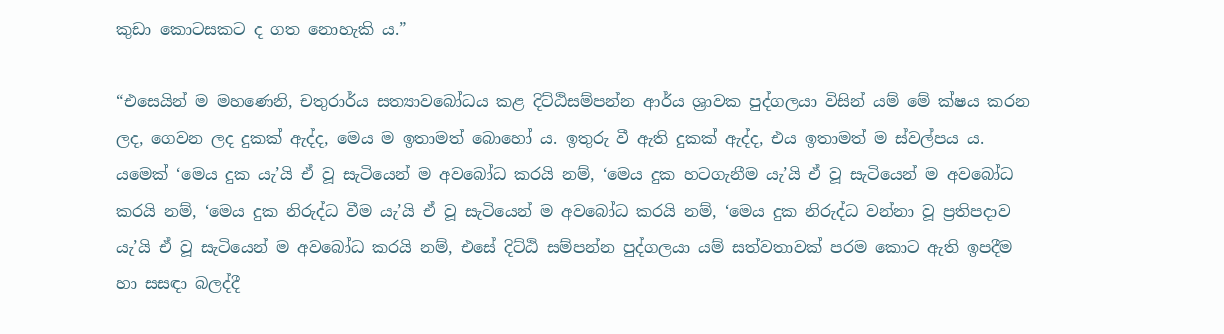කුඩා කොටසකට ද ගත නොහැකි ය.”

“එසෙයින් ම මහණෙනි, චතුරාර්ය සත්‍යාවබෝධය කළ දිට්ඨිසම්පන්න ආර්ය ශ්‍රාවක පුද්ගලයා විසින් යම් මේ ක්ෂය කරන ලද, ගෙවන ලද දුකක් ඇද්ද, මෙය ම ඉතාමත් බොහෝ ය. ඉතුරු වී ඇති දුකක් ඇද්ද, එය ඉතාමත් ම ස්වල්පය ය. යමෙක් ‘මෙය දුක යැ’යි ඒ වූ සැටියෙන් ම අවබෝධ කරයි නම්, ‘මෙය දුක හටගැනීම යැ’යි ඒ වූ සැටියෙන් ම අවබෝධ කරයි නම්, ‘මෙය දුක නිරුද්ධ වීම යැ’යි ඒ වූ සැටියෙන් ම අවබෝධ කරයි නම්, ‘මෙය දුක නිරුද්ධ වන්නා වූ ප්‍රතිපදාව යැ’යි ඒ වූ සැටියෙන් ම අවබෝධ කරයි නම්, එසේ දිට්ඨි සම්පන්න පුද්ගලයා යම් සත්වතාවක් පරම කොට ඇති ඉපදීම හා සසඳා බලද්දී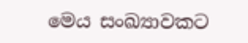මෙය සංඛ්‍යාවකට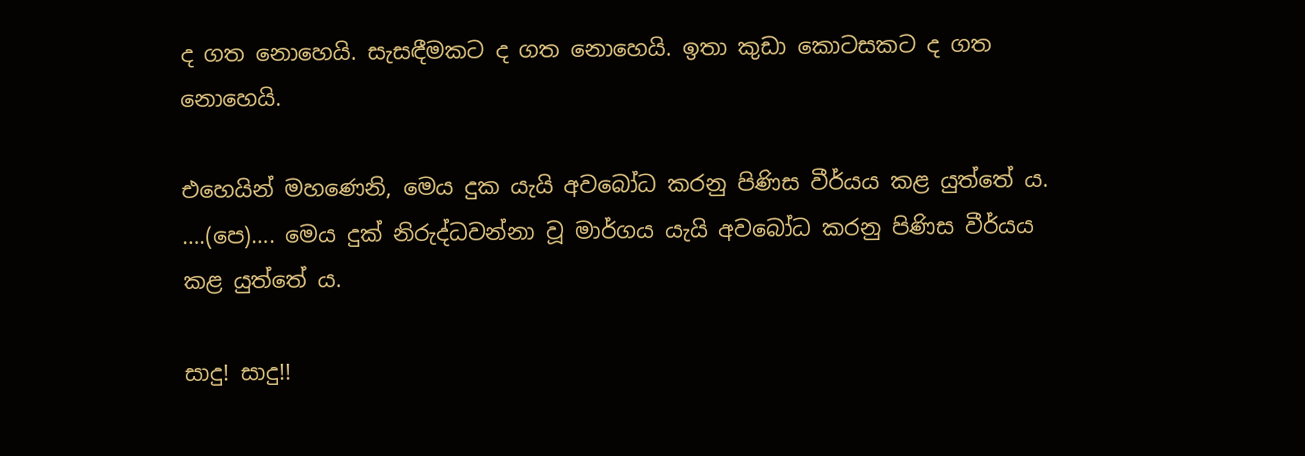ද ගත නොහෙයි. සැසඳීමකට ද ගත නොහෙයි. ඉතා කුඩා කොටසකට ද ගත නොහෙයි.

එහෙයින් මහණෙනි, මෙය දුක යැයි අවබෝධ කරනු පිණිස වීර්යය කළ යුත්තේ ය. ….(පෙ)…. මෙය දුක් නිරුද්ධවන්නා වූ මාර්ගය යැයි අවබෝධ කරනු පිණිස වීර්යය කළ යුත්තේ ය.

සාදු! සාදු!!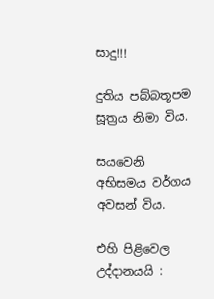සාදු!!!

දුතිය පබ්බතූපම සූත්‍රය නිමා විය.

සයවෙනි අභිසමය වර්ගය අවසන් විය.

එහි පිළිවෙල උද්දානයයි :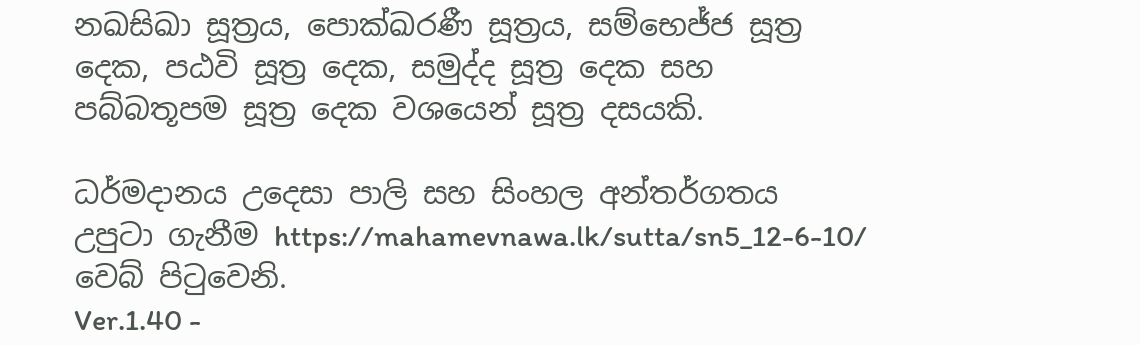නඛසිඛා සූත්‍රය, පොක්ඛරණී සූත්‍රය, සම්භෙජ්ජ සූත්‍ර දෙක, පඨවි සූත්‍ර දෙක, සමුද්ද සූත්‍ර දෙක සහ පබ්බතූපම සූත්‍ර දෙක වශයෙන් සූත්‍ර දසයකි.

ධර්මදානය උදෙසා පාලි සහ සිංහල අන්තර්ගතය උපුටා ගැනීම https://mahamevnawa.lk/sutta/sn5_12-6-10/ වෙබ් පිටුවෙනි.
Ver.1.40 -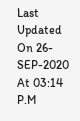Last Updated On 26-SEP-2020 At 03:14 P.M